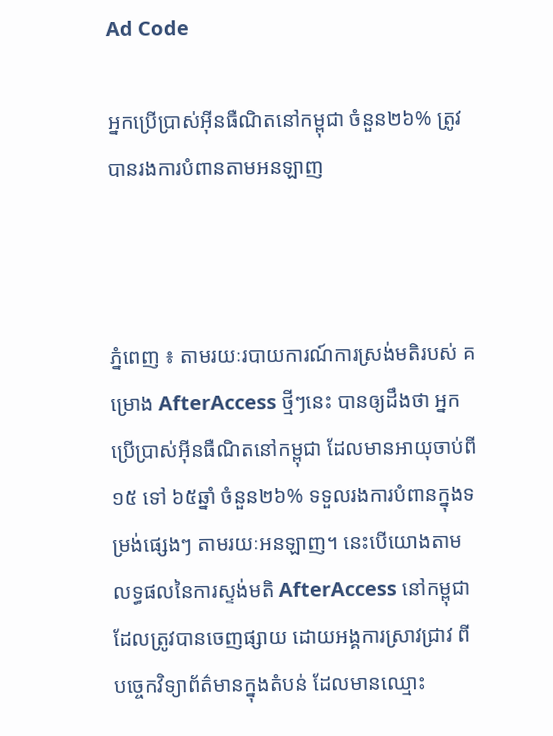Ad Code

អ្នកប្រើប្រាស់អ៊ីនធឺណិតនៅកម្ពុជា ចំនួន២៦% ត្រូវបានរងការបំពានតាមអនឡាញ



ភ្នំពេញ ៖ តាមរយៈរបាយការណ៍ការស្រង់មតិរបស់ គម្រោង AfterAccess ថ្មីៗនេះ បានឲ្យដឹងថា អ្នកប្រើប្រាស់អ៊ីនធឺណិតនៅកម្ពុជា ដែលមានអាយុចាប់ពី ១៥ ទៅ ៦៥ឆ្នាំ ចំនួន២៦% ទទួលរងការបំពានក្នុងទម្រង់ផ្សេងៗ តាមរយៈអនឡាញ។ នេះបើយោងតាមលទ្ធផលនៃការស្ទង់មតិ AfterAccess នៅកម្ពុជា ដែលត្រូវបានចេញផ្សាយ ដោយអង្គការស្រាវជ្រាវ ពីបច្ចេកវិទ្យាព័ត៌មានក្នុងតំបន់ ដែលមានឈ្មោះ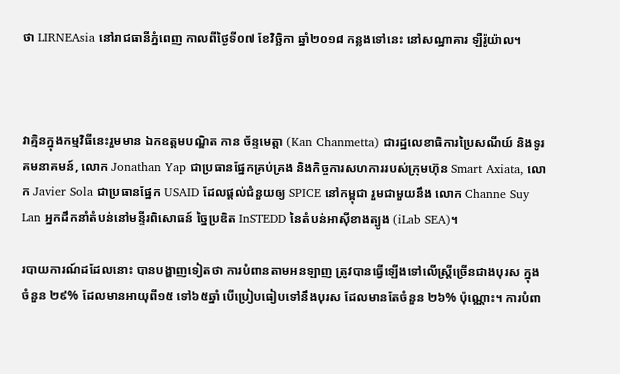ថា LIRNEAsia នៅរាជធានីភ្នំពេញ កាលពីថ្ងៃទី០៧ ខែវិច្ឆិកា ឆ្នាំ២០១៨ កន្លងទៅនេះ នៅសណ្ឋាគារ ឡឺរ៉ូយ៉ាល។



វាគ្មិនក្នុងកម្មវិធីនេះរួមមាន ឯកឧត្ដមបណ្ឌិត កាន ច័ន្ទមេត្តា (Kan Chanmetta) ជារដ្ឋលេខាធិការប្រៃសណីយ៍ និងទូរគមនាគមន៍, លោក Jonathan Yap ជាប្រធានផ្នែកគ្រប់គ្រង និងកិច្ចការសហការរបស់ក្រុមហ៊ុន Smart Axiata, លោក Javier Sola ជាប្រធានផ្នែក USAID ដែលផ្ដល់ជំនួយឲ្យ SPICE នៅកម្ពុជា រួមជាមួយនឹង លោក Channe Suy Lan អ្នកដឹកនាំតំបន់នៅមន្ទីរពិសោធន៍ ច្នៃប្រឌិត InSTEDD នៃតំបន់អាស៊ីខាងត្បូង (iLab SEA)។

របាយការណ៍ដដែលនោះ បានបង្ហាញទៀតថា ការបំពានតាមអនឡាញ ត្រូវបានធ្វើឡើងទៅលើស្ត្រីច្រើនជាងបុរស ក្នុងចំនួន ២៩% ដែលមានអាយុពី១៥ ទៅ៦៥ឆ្នាំ បើប្រៀបធៀបទៅនឹងបុរស ដែលមានតែចំនួន ២៦% ប៉ុណ្ណោះ។ ការបំពា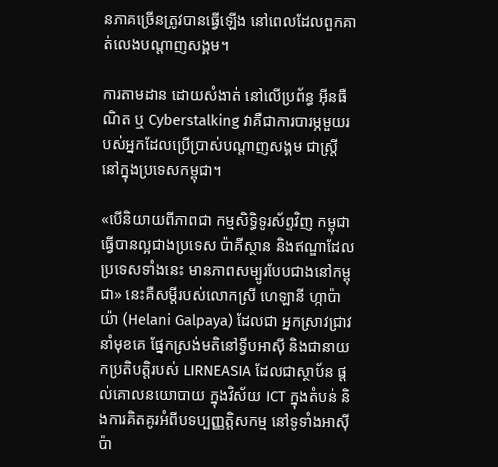នភាគច្រើនត្រូវបានធ្វើឡើង នៅពេលដែលពួកគាត់លេងបណ្ដាញសង្គម។

ការតាមដាន ដោយសំងាត់ នៅលើប្រព័ន្ធ អ៊ីនធឺណិត ឬ Cyberstalking វាគឺជាការបារម្ភមួយរបស់អ្នកដែលប្រើប្រាស់បណ្ដាញសង្គម ជាស្ត្រី នៅក្នុងប្រទេសកម្ពុជា។

«បើនិយាយពីភាពជា កម្មសិទ្ធិទូរស័ព្ទវិញ កម្ពុជាធ្វើបានល្អជាងប្រទេស ប៉ាគីស្ថាន និងឥណ្ឌាដែលប្រទេសទាំងនេះ មានភាពសម្បូរបែបជាងនៅកម្ពុជា» នេះគឺសម្ដីរបស់លោកស្រី ហេឡានី ហ្កាប៉ាយ៉ា (Helani Galpaya) ដែលជា អ្នកស្រាវជ្រាវនាំមុខគេ ផ្នែកស្រង់មតិនៅទ្វីបអាស៊ី និងជានាយកប្រតិបត្តិរបស់ LIRNEASIA ដែលជាស្ថាប័ន ផ្ដល់គោលនយោបាយ ក្នុងវិស័យ ICT ក្នុងតំបន់ និងការគិតគូរអំពីបទប្បញ្ញត្តិសកម្ម នៅទូទាំងអាស៊ីប៉ា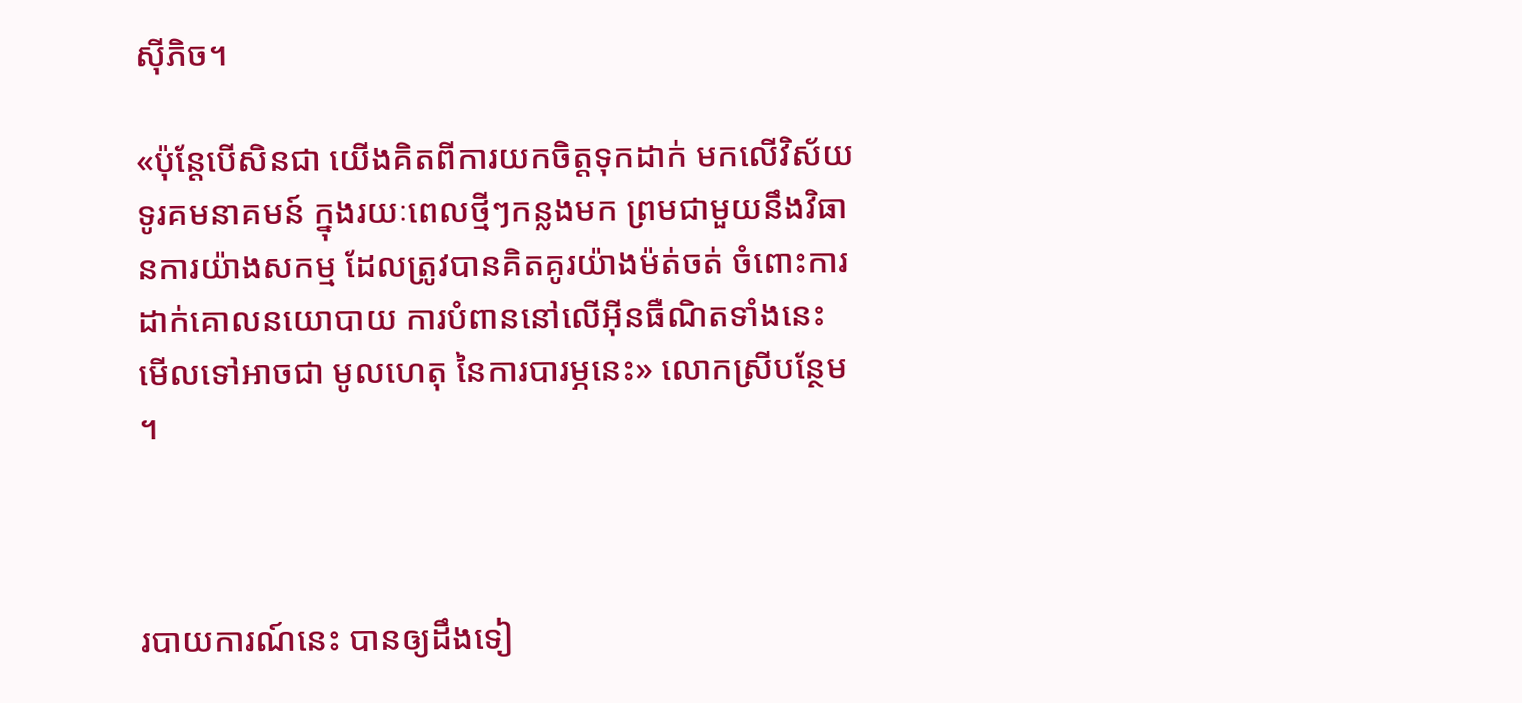ស៊ីភិច។

«ប៉ុន្តែបើសិនជា យើងគិតពីការយកចិត្តទុកដាក់ មកលើវិស័យទូរគមនាគមន៍ ក្នុងរយៈពេលថ្មីៗកន្លងមក ព្រមជាមួយនឹងវិធានការយ៉ាងសកម្ម ដែលត្រូវបានគិតគូរយ៉ាងម៉ត់ចត់ ចំពោះការដាក់គោលនយោបាយ ការបំពាននៅលើអ៊ីនធឺណិតទាំងនេះ មើលទៅអាចជា មូលហេតុ នៃការបារម្ភនេះ» លោកស្រីបន្ថែម។



របាយការណ៍នេះ បានឲ្យដឹងទៀ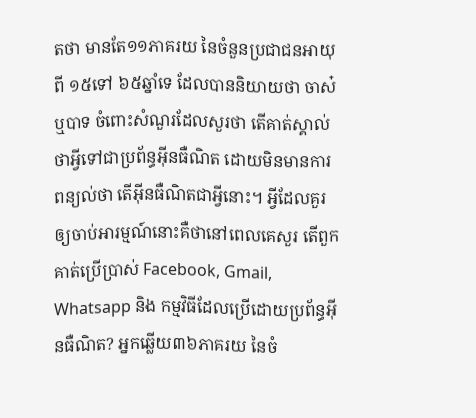តថា មានតែ១១ភាគរយ នៃចំនួនប្រជាជនអាយុពី ១៥ទៅ ៦៥ឆ្នាំទេ ដែលបាននិយាយថា ចាស៎ ឬបាទ ចំពោះសំណួរដែលសួរថា តើគាត់ស្គាល់ថាអ្វីទៅជាប្រព័ន្ធអ៊ីនធឺណិត ដោយមិនមានការពន្យល់ថា តើអ៊ីនធឺណិតជាអ្វីនោះ។ អ្វីដែលគួរឲ្យចាប់អារម្មណ៍នោះគឺថានៅពេលគេសួរ តើពួកគាត់ប្រើប្រាស់ Facebook, Gmail, Whatsapp និង កម្មវិធីដែលប្រើដោយប្រព័ន្ធអ៊ីនធឺណិត? អ្នកឆ្លើយ៣៦ភាគរយ នៃចំ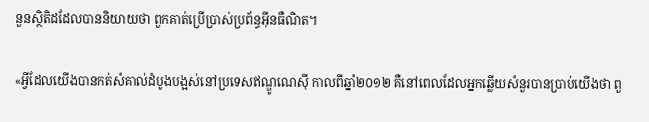នួនស្ថិតិដដែលបាននិយាយថា ពួកគាត់ប្រើប្រាស់ប្រព័ន្ធអ៊ីនធឺណិត។

«អ្វីដែលយើងបានកត់សំគាល់ដំបូងបង្អស់នៅប្រទេសឥណ្ឌូណេស៊ី កាលពីឆ្នាំ២០១២ គឺនៅពេលដែលអ្នកឆ្លើយសំនួរបានប្រាប់យើងថា ពួ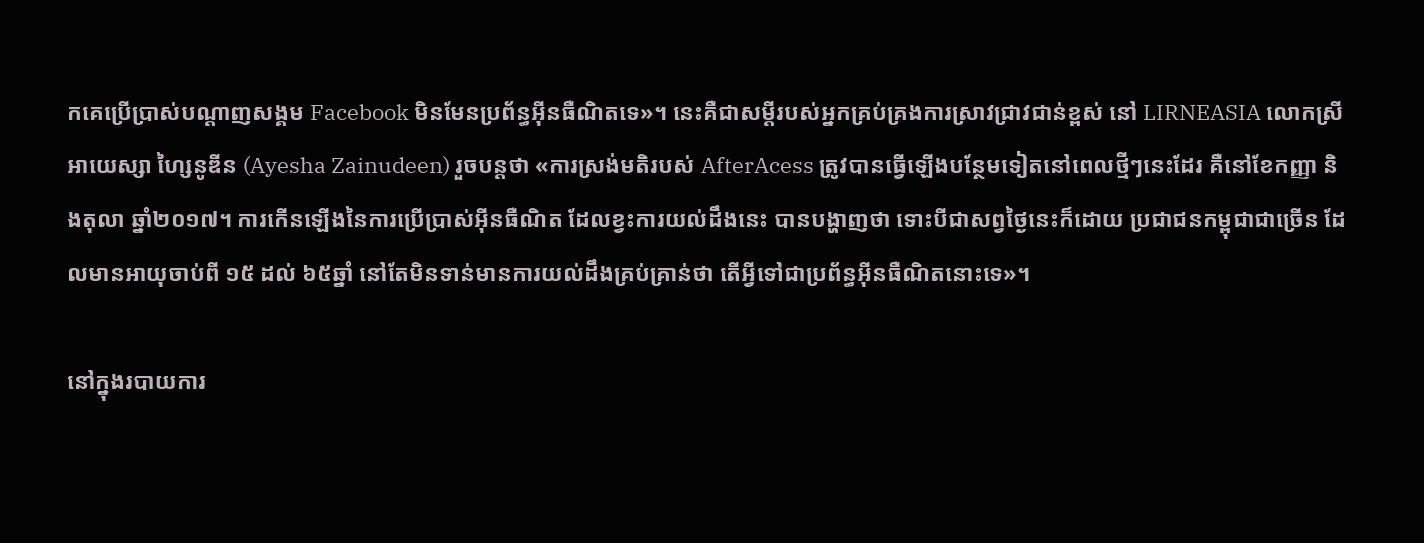កគេប្រើប្រាស់បណ្ដាញសង្គម Facebook មិនមែនប្រព័ន្ធអ៊ីនធឺណិតទេ»។ នេះគឺជាសម្ដីរបស់អ្នកគ្រប់គ្រងការស្រាវជ្រាវជាន់ខ្ពស់ នៅ LIRNEASIA លោកស្រី អាយេស្សា ហ្សៃនូឌីន (Ayesha Zainudeen) រួចបន្តថា «ការស្រង់មតិរបស់ AfterAcess ត្រូវបានធ្វើឡើងបន្ថែមទៀតនៅពេលថ្មីៗនេះដែរ គឺនៅខែកញ្ញា និងតុលា ឆ្នាំ២០១៧។ ការកើនឡើងនៃការប្រើប្រាស់អ៊ីនធឺណិត ដែលខ្វះការយល់ដឹងនេះ បានបង្ហាញថា ទោះបីជាសព្វថ្ងៃនេះក៏ដោយ ប្រជាជនកម្ពុជាជាច្រើន ដែលមានអាយុចាប់ពី ១៥ ដល់ ៦៥ឆ្នាំ នៅតែមិនទាន់មានការយល់ដឹងគ្រប់គ្រាន់ថា តើអ្វីទៅជាប្រព័ន្ធអ៊ីនធឺណិតនោះទេ»។

នៅក្នុងរបាយការ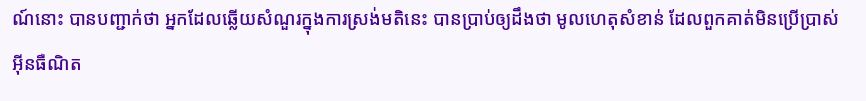ណ៍នោះ បានបញ្ជាក់ថា អ្នកដែលឆ្លើយសំណួរក្នុងការស្រង់មតិនេះ បានប្រាប់ឲ្យដឹងថា មូលហេតុសំខាន់ ដែលពួកគាត់មិនប្រើប្រាស់អ៊ីនធឺណិត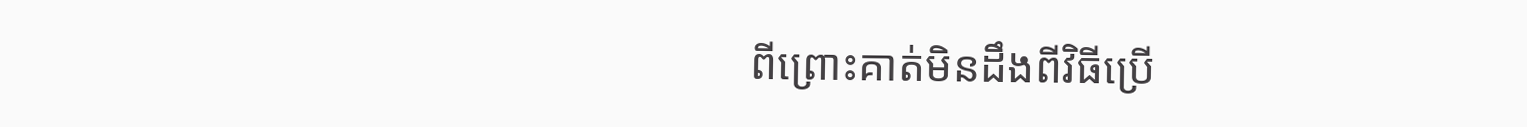ពីព្រោះគាត់មិនដឹងពីវិធីប្រើ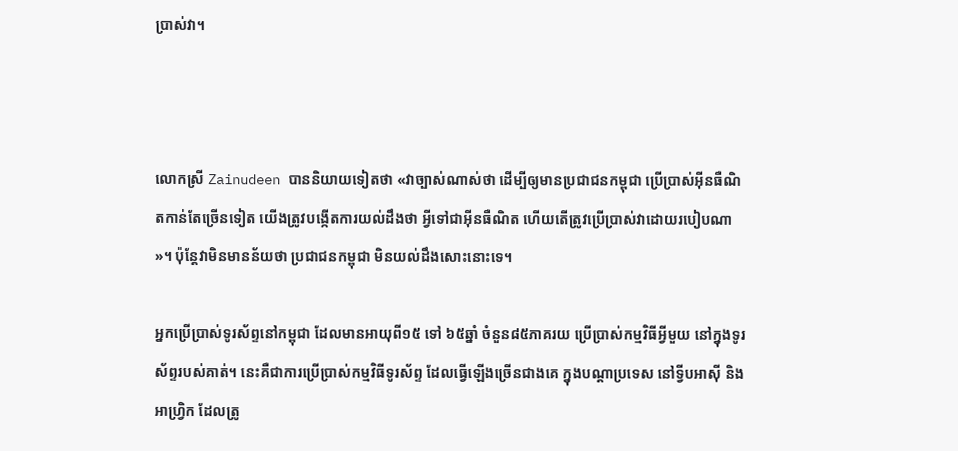ប្រាស់វា។



លោកស្រី Zainudeen បាននិយាយទៀតថា «វាច្បាស់ណាស់ថា ដើម្បីឲ្យមានប្រជាជនកម្ពុជា ប្រើប្រាស់អ៊ីនធឺណិតកាន់តែច្រើនទៀត យើងត្រូវបង្កើតការយល់ដឹងថា អ្វីទៅជាអ៊ីនធឺណិត ហើយតើត្រូវប្រើប្រាស់វាដោយរបៀបណា»។ ប៉ុន្តែវាមិនមានន័យថា ប្រជាជនកម្ពុជា មិនយល់ដឹងសោះនោះទេ។

អ្នកប្រើប្រាស់ទូរស័ព្ទនៅកម្ពុជា ដែលមានអាយុពី១៥ ទៅ ៦៥ឆ្នាំ ចំនួន៨៥ភាគរយ ប្រើប្រាស់កម្មវិធីអ្វីមួយ នៅក្នុងទូរស័ព្ទរបស់គាត់។ នេះគឺជាការប្រើប្រាស់កម្មវិធីទូរស័ព្ទ ដែលធ្វើឡើងច្រើនជាងគេ ក្នុងបណ្ដាប្រទេស នៅទ្វីបអាស៊ី និងអាហ្វ្រិក ដែលត្រូ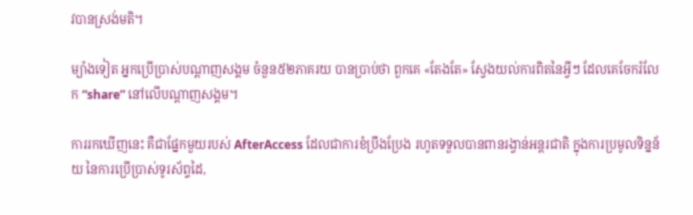វបានស្រង់មតិ។

ម្យ៉ាងទៀត អ្នកប្រើប្រាស់បណ្ដាញសង្គម ចំនួន៥២ភាគរយ បានប្រាប់ថា ពួកគេ «តែងតែ» ស្វែងយល់ការពិតនៃអ្វីៗ ដែលគេចែករំលែក “share” នៅលើបណ្ដាញសង្គម។

ការរកឃើញនេះ គឺជាផ្នែកមួយរបស់ AfterAccess ដែលជាការខំប្រឹងប្រែង រហូតទទួលបានពានរង្វាន់អន្តរជាតិ ក្នុងការប្រមូលទិន្នន័យ នៃការប្រើប្រាស់ទូរស័ព្ទដៃ,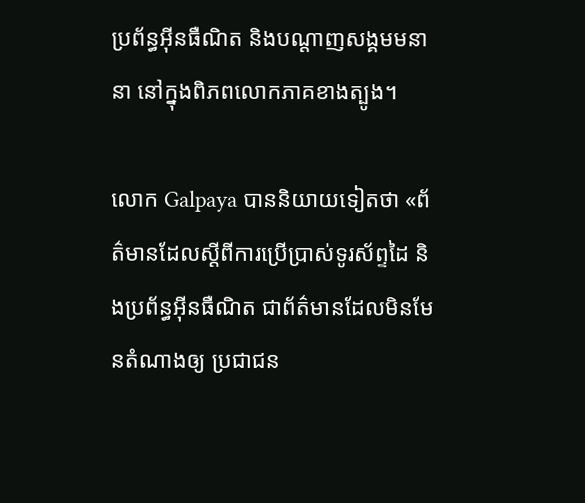ប្រព័ន្ធអ៊ីនធឺណិត និងបណ្ដាញសង្គមមនានា នៅក្នុងពិភពលោកភាគខាងត្បូង។

លោក Galpaya បាននិយាយទៀតថា «ព័ត៌មានដែលស្ដីពីការប្រើប្រាស់ទូរស័ព្ទដៃ និងប្រព័ន្ធអ៊ីនធឺណិត ជាព័ត៌មានដែលមិនមែនតំណាងឲ្យ ប្រជាជន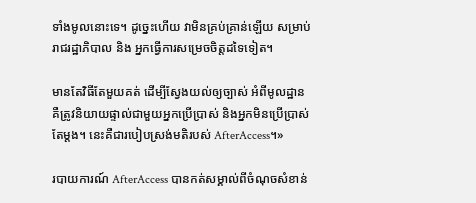ទាំងមូលនោះទេ។ ដូច្នេះហើយ វាមិនគ្រប់គ្រាន់ឡើយ សម្រាប់រាជរដ្ឋាភិបាល និង អ្នកធ្វើការសម្រេចចិត្តដទៃទៀត។

មានតែវិធីតែមួយគត់ ដើម្បីស្វែងយល់ឲ្យច្បាស់ អំពីមូលដ្ឋាន គឺត្រូវនិយាយផ្ទាល់ជាមួយអ្នកប្រើប្រាស់ និងអ្នកមិនប្រើប្រាស់តែម្ដង។ នេះគឺជារបៀបស្រង់មតិរបស់ AfterAccess។»

របាយការណ៍ AfterAccess បានកត់សម្គាល់ពីចំណុចសំខាន់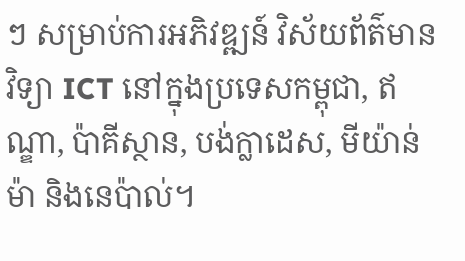ៗ សម្រាប់ការអភិវឌ្ឍន៍ វិស័យព័ត៌មានវិទ្យា ICT នៅក្នុងប្រទេសកម្ពុជា, ឥណ្ឌា, ប៉ាគីស្ថាន, បង់ក្លាដេស, មីយ៉ាន់ម៉ា និងនេប៉ាល់។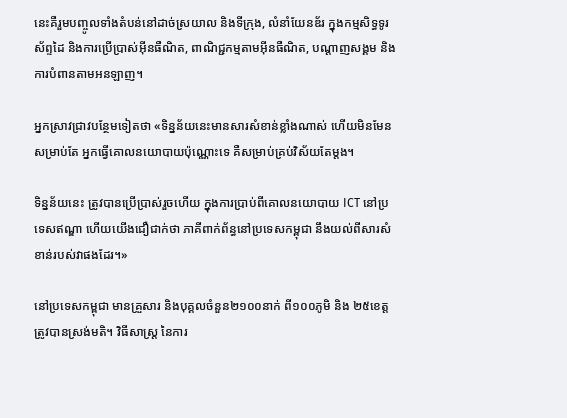នេះគឺរួមបញ្ចូលទាំងតំបន់នៅដាច់ស្រយាល និងទីក្រុង, លំនាំយែនឌ័រ ក្នុងកម្មសិទ្ធទូរស័ព្ទដៃ និងការប្រើប្រាស់អ៊ីនធឺណិត, ពាណិជ្ជកម្មតាមអ៊ីនធឺណិត, បណ្ដាញសង្គម និងការបំពានតាមអនឡាញ។

អ្នកស្រាវជ្រាវបន្ថែមទៀតថា «ទិន្នន័យនេះមានសារសំខាន់ខ្លាំងណាស់ ហើយមិនមែនសម្រាប់តែ អ្នកធ្វើគោលនយោបាយប៉ុណ្ណោះទេ គឺសម្រាប់គ្រប់វិស័យតែម្ដង។

ទិន្នន័យនេះ ត្រូវបានប្រើប្រាស់រួចហើយ ក្នុងការប្រាប់ពីគោលនយោបាយ ICT នៅប្រទេសឥណ្ឌា ហើយយើងជឿជាក់ថា ភាគីពាក់ព័ន្ធនៅប្រទេសកម្ពុជា នឹងយល់ពីសារសំខាន់របស់វាផងដែរ។»

នៅប្រទេសកម្ពុជា មានគ្រួសារ និងបុគ្គលចំនួន២១០០នាក់ ពី១០០ភូមិ និង ២៥ខេត្ត ត្រូវបានស្រង់មតិ។ វិធីសាស្ត្រ នៃការ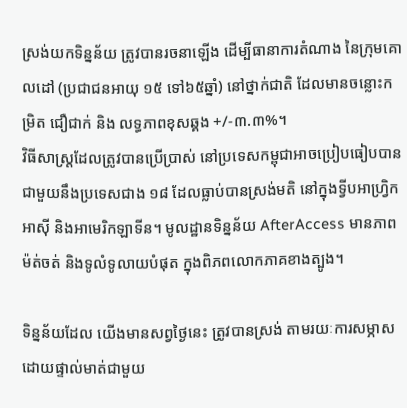ស្រង់យកទិន្នន័យ ត្រូវបានរចនាឡើង ដើម្បីធានាការតំណាង នៃក្រុមគោលដៅ (ប្រជាជនអាយុ ១៥ ទៅ៦៥ឆ្នាំ) នៅថ្នាក់ជាតិ ដែលមានចន្លោះកម្រិត ជឿជាក់ និង លទ្ធភាពខុសឆ្គង +/-៣.៣%។
វិធីសាស្ត្រដែលត្រូវបានប្រើប្រាស់ នៅប្រទេសកម្ពុជាអាចប្រៀបធៀបបានជាមួយនឹងប្រទេសជាង ១៨ ដែលធ្លាប់បានស្រង់មតិ នៅក្នុងទ្វីបអាហ្វ្រិក អាស៊ី និងអាមេរិកឡាទីន។ មូលដ្ឋានទិន្នន័យ AfterAccess មានភាពម៉ត់ចត់ និងទូលំទូលាយបំផុត ក្នុងពិភពលោកភាគខាងត្បូង។

ទិន្នន័យដែល យើងមានសព្វថ្ងៃនេះ ត្រូវបានស្រង់ តាមរយៈការសម្ភាសដោយផ្ទាល់មាត់ជាមួយ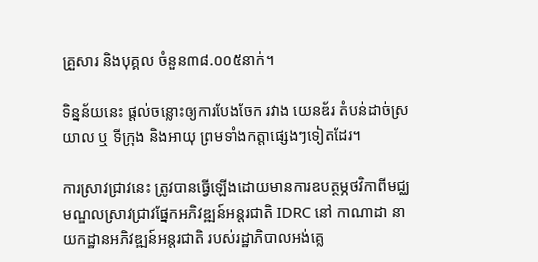គ្រួសារ និងបុគ្គល ចំនួន៣៨.០០៥នាក់។

ទិន្នន័យនេះ ផ្ដល់ចន្លោះឲ្យការបែងចែក រវាង យេនឌ័រ តំបន់ដាច់ស្រយាល ឬ ទីក្រុង និងអាយុ ព្រមទាំងកត្តាផ្សេងៗទៀតដែរ។

ការស្រាវជ្រាវនេះ ត្រូវបានធ្វើឡើងដោយមានការឧបត្ថម្ភថវិកាពីមជ្ឈមណ្ឌលស្រាវជ្រាវផ្នែកអភិវឌ្ឍន៍អន្តរជាតិ IDRC នៅ កាណាដា នាយកដ្ឋានអភិវឌ្ឍន៍អន្តរជាតិ របស់រដ្ឋាភិបាលអង់គ្លេ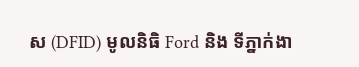ស (DFID) មូលនិធិ Ford និង ទីភ្នាក់ងា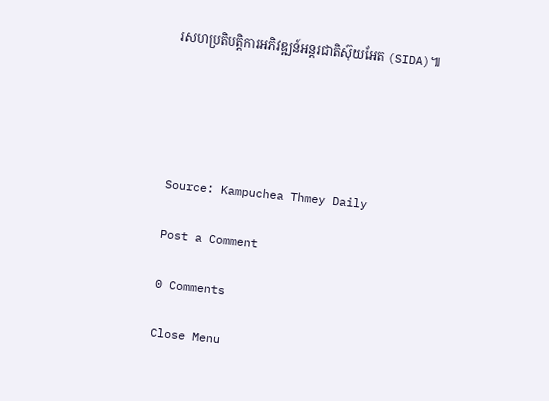រសហប្រតិបត្តិការអភិវឌ្ឍន៍អន្តរជាតិស៊ុយអែត (SIDA)៕





Source: Kampuchea Thmey Daily

Post a Comment

0 Comments

Close Menu